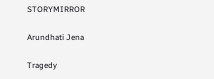STORYMIRROR

Arundhati Jena

Tragedy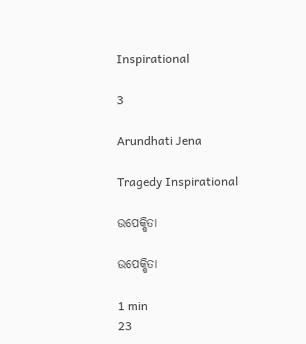Inspirational

3

Arundhati Jena

Tragedy Inspirational

ଉପେକ୍ଷିତା

ଉପେକ୍ଷିତା

1 min
23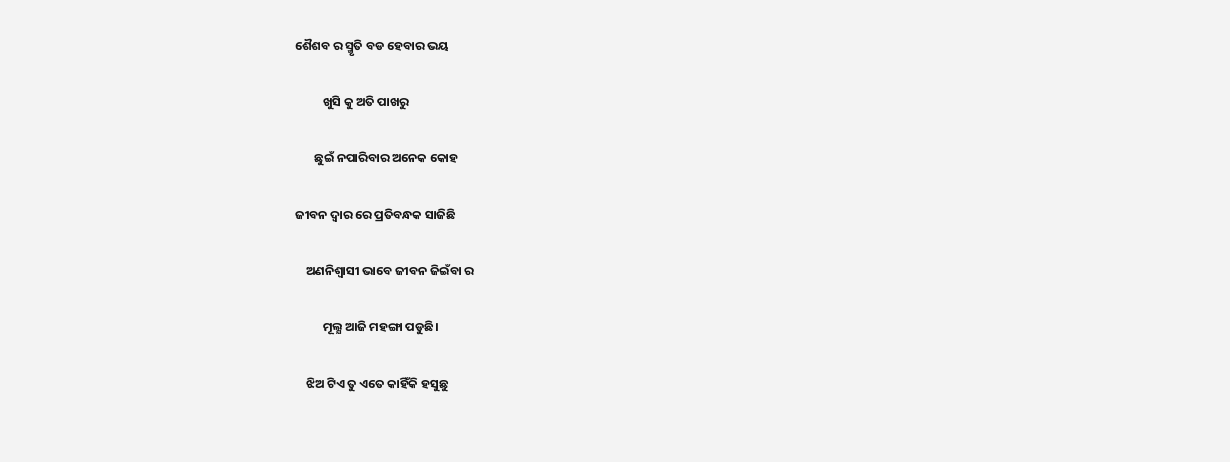ଶୈଶବ ର ସ୍ମୃତି ବଡ ହେବାର ଭୟ

          ଖୁସି କୁ ଅତି ପାଖରୁ

       ଛୁଇଁ ନପାରିବାର ଅନେକ କୋହ

ଜୀବନ ଦ୍ବାର ରେ ପ୍ରତିବନ୍ଧକ ସାଜିଛି

    ଅଣନିଶ୍ୱାସୀ ଭାବେ ଜୀବନ ଜିଇଁବା ର

          ମୂଲ୍ଯ ଆଜି ମହଙ୍ଗା ପଡୁଛି।

    ଝିଅ ଟିଏ ତୁ ଏତେ କାହିଁକି ହସୁଛୁ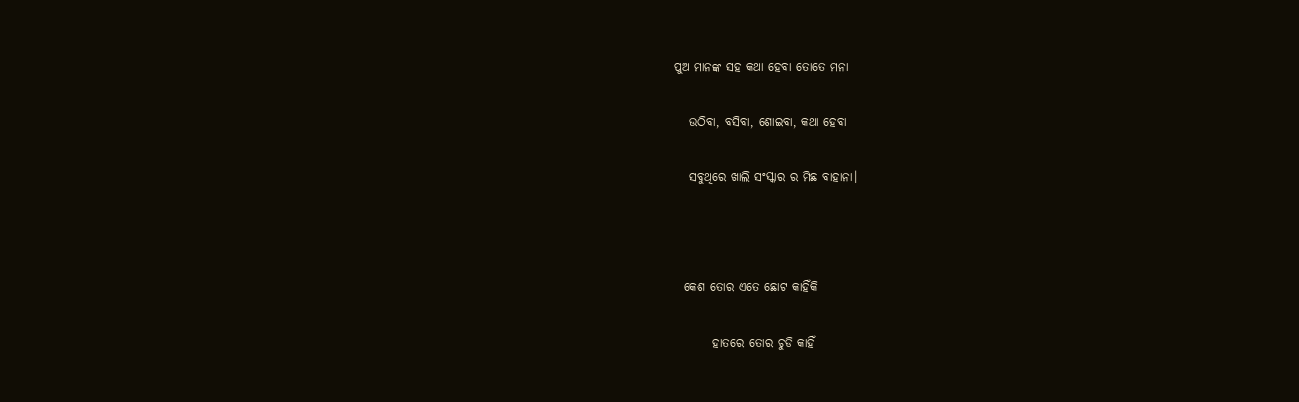ପୁଅ ମାନଙ୍କ ସହ କଥା ହେବା ତୋତେ ମନା

   ଉଠିବା, ବସିବା, ଶୋଇବା, କଥା ହେବା

   ସବୁଥିରେ ଖାଲି ସଂସ୍କାର ର ମିଛ ବାହାନା।



  କେଶ ତୋର ଏତେ ଛୋଟ କାହିଁକି

        ହାତରେ ତୋର ଚୁଡି କାହିଁ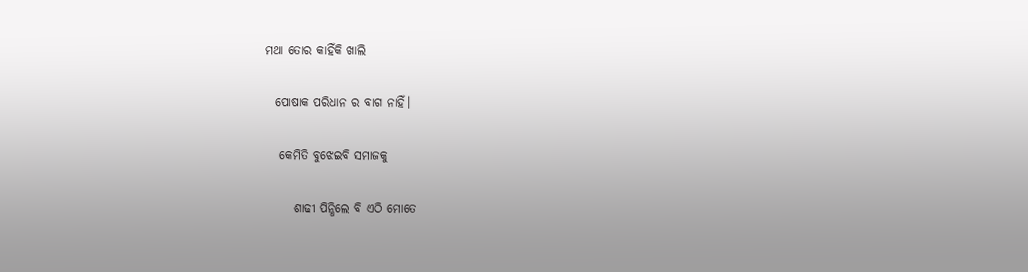ମଥା ତୋର କାହିଁକି ଖାଲି

  ପୋଷାକ ପରିଧାନ ର ବାଗ ନାହିଁ।

   କେମିତି ବୁଝେଇବି ସମାଜକୁ

      ଶାଢୀ ପିନ୍ଧିଲେ ବି ଏଠି ମୋତେ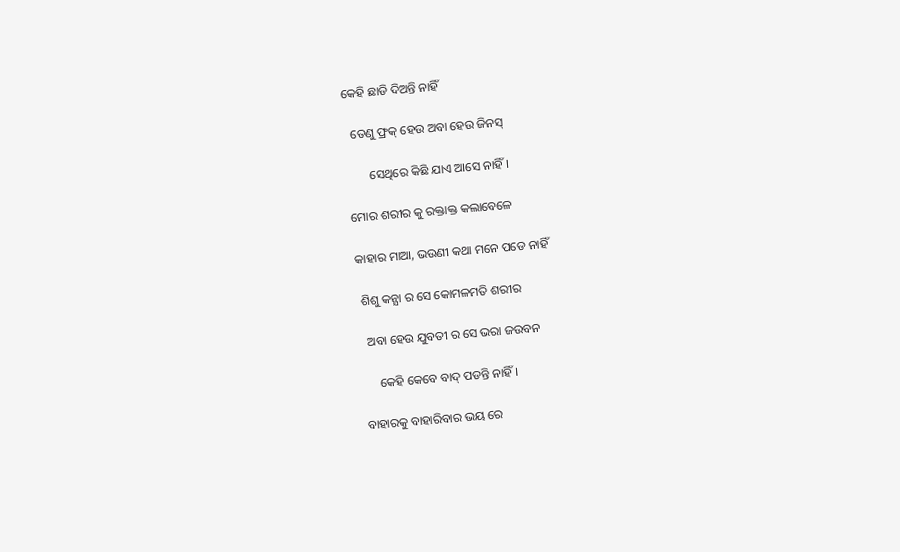କେହି ଛାଡି ଦିଅନ୍ତି ନାହିଁ

  ତେଣୁ ଫ୍ରକ୍ ହେଉ ଅବା ହେଉ ଜିନସ୍

       ସେଥିରେ କିଛି ଯାଏ ଆସେ ନାହିଁ।

ମୋର ଶରୀର କୁ ରକ୍ତାକ୍ତ କଲାବେଳେ

କାହାର ମାଆ, ଭଉଣୀ କଥା ମନେ ପଡେ ନାହିଁ

 ଶିଶୁ କନ୍ଯା ର ସେ କୋମଳମତି ଶରୀର

  ଅବା ହେଉ ଯୁବତୀ ର ସେ ଭରା ଜଉବନ

     କେହି କେବେ ବାଦ୍ ପଡନ୍ତି ନାହିଁ।

ବାହାରକୁ ବାହାରିବାର ଭୟ ରେ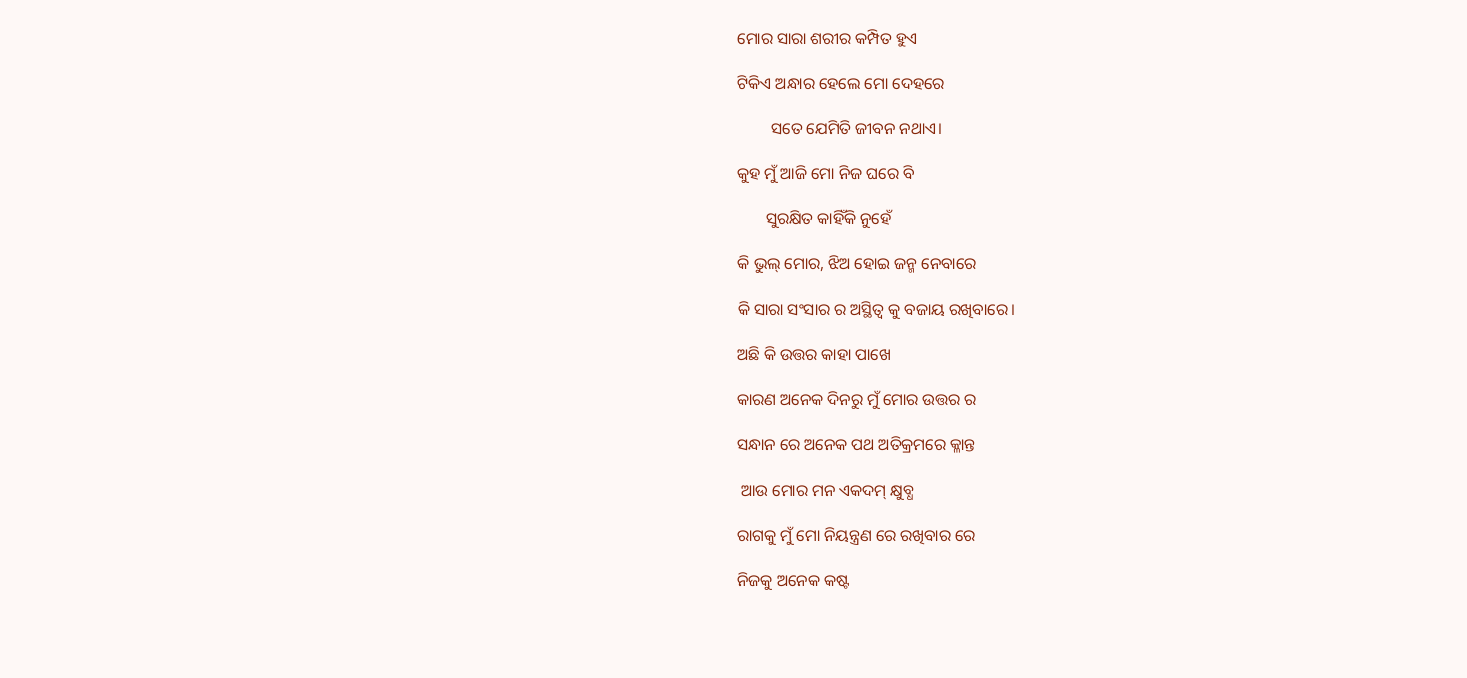ମୋର ସାରା ଶରୀର କମ୍ପିତ ହୁଏ

ଟିକିଏ ଅନ୍ଧାର ହେଲେ ମୋ ଦେହରେ

        ସତେ ଯେମିତି ଜୀବନ ନଥାଏ।

କୁହ ମୁଁ ଆଜି ମୋ ନିଜ ଘରେ ବି

       ସୁରକ୍ଷିତ କାହିଁକି ନୁହେଁ

କି ଭୁଲ୍ ମୋର, ଝିଅ ହୋଇ ଜନ୍ମ ନେବାରେ

କି ସାରା ସଂସାର ର ଅସ୍ଥିତ୍ଵ କୁ ବଜାୟ ରଖିବାରେ।

ଅଛି କି ଉତ୍ତର କାହା ପାଖେ

କାରଣ ଅନେକ ଦିନରୁ ମୁଁ ମୋର ଉତ୍ତର ର

ସନ୍ଧାନ ରେ ଅନେକ ପଥ ଅତିକ୍ରମରେ କ୍ଳାନ୍ତ

 ଆଉ ମୋର ମନ ଏକଦମ୍ କ୍ଷୁବ୍ଧ

ରାଗକୁ ମୁଁ ମୋ ନିୟନ୍ତ୍ରଣ ରେ ରଖିବାର ରେ

ନିଜକୁ ଅନେକ କଷ୍ଟ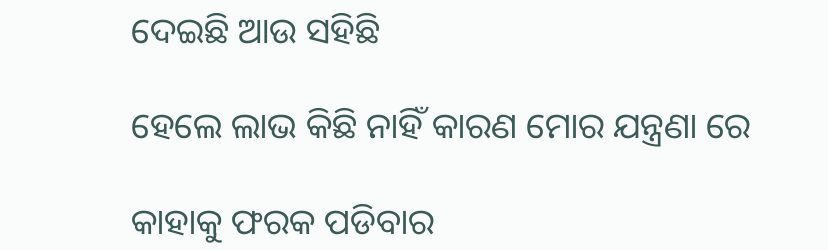ଦେଇଛି ଆଉ ସହିଛି

ହେଲେ ଲାଭ କିଛି ନାହିଁ କାରଣ ମୋର ଯନ୍ତ୍ରଣା ରେ

କାହାକୁ ଫରକ ପଡିବାର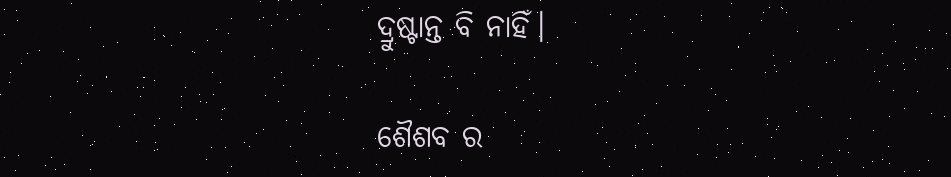ଦ୍ରୁଷ୍ଟାନ୍ତ ବି ନାହିଁ।

ଶୈଶବ ର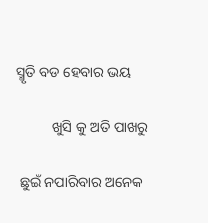ସ୍ମୃତି ବଡ ହେବାର ଭୟ

          ଖୁସି କୁ ଅତି ପାଖରୁ

 ଛୁଇଁ ନପାରିବାର ଅନେକ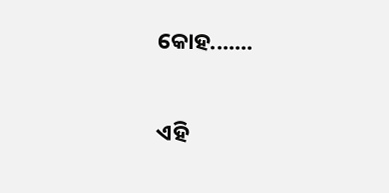କୋହ.......


ଏହି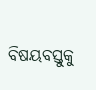ବିଷୟବସ୍ତୁକୁ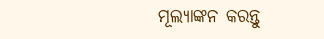ମୂଲ୍ୟାଙ୍କନ କରନ୍ତୁ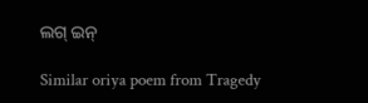ଲଗ୍ ଇନ୍

Similar oriya poem from Tragedy